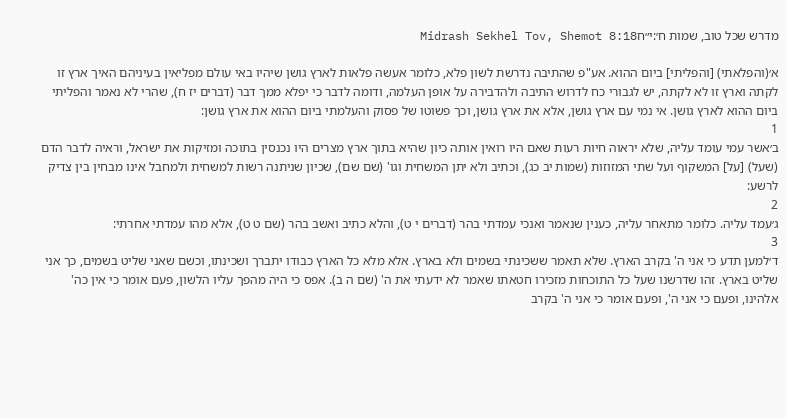מדרש שכל טוב, שמות ח׳:י״חMidrash Sekhel Tov, Shemot 8:18

א׳(והפלאתי) [והפליתי] ביום ההוא. אע"פ שהתיבה נדרשת לשון פלא, כלומר אעשה פלאות לארץ גושן שיהיו באי עולם מפליאין בעיניהם האיך ארץ זו לקתה וארץ זו לא לקתה, יש לגבורי כח לדרוש התיבה ולהדבירה על אופן העלמה, ודומה לדבר כי יפלא ממך דבר (דברים יז ח), שהרי לא נאמר והפליתי ביום ההוא לארץ גושן. אי נמי עם ארץ גושן, אלא את ארץ גושן, וכך פשוטו של פסוק והעלמתי ביום ההוא את ארץ גושן:
1
ב׳אשר עמי עומד עליה, שלא יראוה חיות רעות שאם היו רואין אותה כיון שהיא בתוך ארץ מצרים היו נכנסין בתוכה ומזיקות את ישראל, וראיה לדבר הדם (שעל) [על] המשקוף ועל שתי המזוזות (שמות יב כג), וכתיב ולא יתן המשחית וגו' (שם שם), שכיון שניתנה רשות למשחית ולמחבל אינו מבחין בין צדיק לרשע:
2
ג׳עמד עליה. כלומר מתאחר עליה, כענין שנאמר ואנכי עמדתי בהר (דברים י ט), והלא כתיב ואשב בהר (שם ט ט), אלא מהו עמדתי אחרתי:
3
ד׳למען תדע כי אני ה' בקרב הארץ. שלא תאמר ששכינתי בשמים ולא בארץ. אלא מלא כל הארץ כבודו יתברך ושכינתו, וכשם שאני שליט בשמים, כך אני שליט בארץ. זהו שדרשנו שעל כל התוכחות מזכירו חטאתו שאמר לא ידעתי את ה' (שם ה ב). אפס כי היה מהפך עליו הלשון, פעם אומר כי אין כה' אלהינו, ופעם כי אני ה', ופעם אומר כי אני ה' בקרב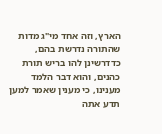הארץ, וזה אחד מי"ג מדות שהתורה נדרשת בהם, כדדרשינן להו בריש תורת כהנים, והוא דבר הלמד מענינו, כי מענין שאמר למען תדע אתה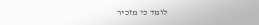לומד כי מזכיר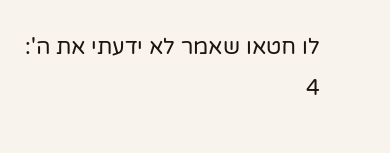לו חטאו שאמר לא ידעתי את ה':
4